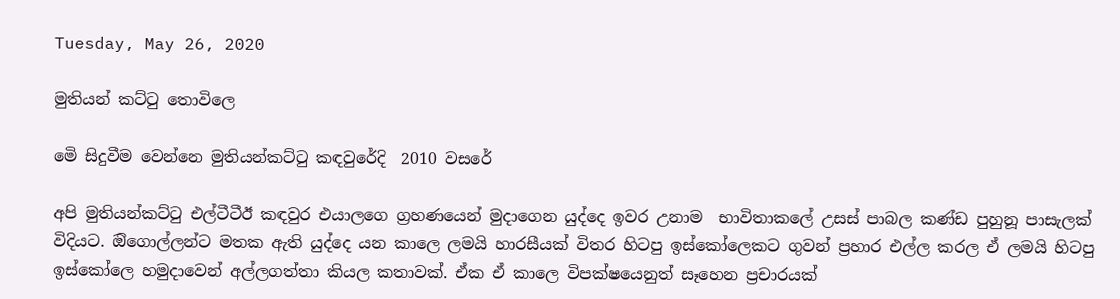Tuesday, May 26, 2020

මුතියන් කට්ටු තොවිලෙ

මෙි සිදුවීම වෙන්නෙ මුතියන්කට්ටු කඳවුරේදි  2010 වසරේ

අපි මුතියන්කට්ටු එල්ටීටීඊ කඳවුර එයාලගෙ ග්‍රහණයෙන් මුදාගෙන යුද්දෙ ඉවර උනාම  භාවිතාකලේ උසස් පාබල කණ්ඩ පුහුනූ පාසැලක් විදියට. ඔිගොල්ලන්ට මතක ඇති යුද්දෙ යන කාලෙ ලමයි හාරසීයක් විතර හිටපු ඉස්කෝලෙකට ගුවන් ප්‍රහාර එල්ල කරල ඒ ලමයි හිටපු ඉස්කෝලෙ හමුදාවෙන් අල්ලගත්තා කියල කතාවක්. ඒක ඒ කාලෙ විපක්ෂයෙනුත් සෑහෙන ප්‍රචාරයක්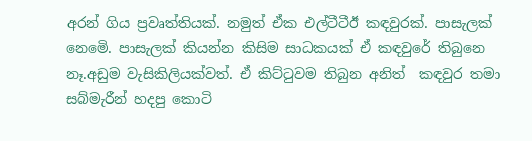අරන් ගිය ප්‍රවෘත්තියක්. නමුත් ඒක එල්ටීටීඊ කඳවුරක්. පාසැලක් නෙමෙි. පාසැලක් කියන්න කිසිම සාධකයක් ඒ කඳවුරේ තිබුනෙ නෑ.අඩුම වැසිකිලියක්වත්. ඒ කිට්ටුවම තිබුන අනිත්  කඳවුර තමා  සබ්මැරීන් හදපු කොටි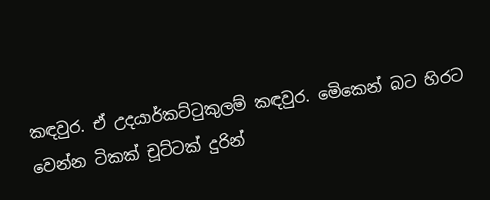කඳවුර. ඒ උදයාර්කට්ටුකුලම් කඳවුර. මෙිකෙන් බට හිරට වෙන්න ටිකක් චූට්ටක් දුරින්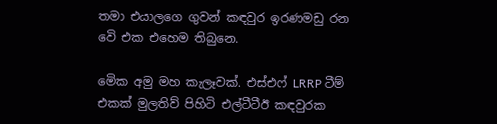තමා එයාලගෙ ගුවන් කඳවුර ඉරණමඩු රන වෙි එක එහෙම තිබුනෙ.

මෙික අමු මහ කැලෑවක්. එස්එෆ් LRRP ටීම් එකක් මුලතිව් පිහිටි එල්ටීටීඊ කඳවුරක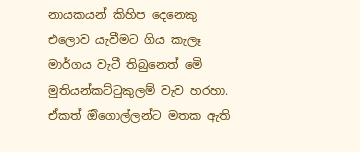නායකයන් කිහිප දෙනෙකු එලොව යැවීමට ගිය කැලෑ මාර්ගය වැටී තිබුනෙත් මෙි මුතියන්කට්ටුකුලම් වැව හරහා. ඒකත් ඔිගොල්ලන්ට මතක ඇති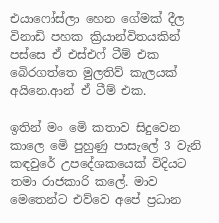එයාෆෝස්ලා හෙන ගේමක් දීල විනාඩි පහක ක්‍රියාන්විතයකින් පස්සෙ ඒ එස්එෆ් ටීම් එක බෙිරගත්තෙ මුලතිව් කැලයක් අයිනෙ.ආන් ඒ ටීම් එක.

ඉතින් මං මෙි කතාව සිදුවෙන කාලෙ මෙි පුහුණු පාසැලේ 3 වැනි කඳවුරේ උපදේශකයෙක් විදියට තමා රාජකාරි කලේ. මාව මෙතෙන්ට එව්වෙ අපේ ප්‍රධාන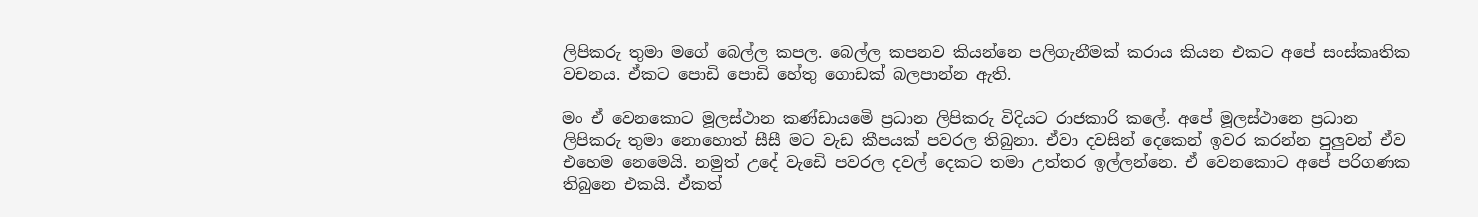ලිපිකරු තුමා මගේ බෙල්ල කපල. බෙල්ල කපනව කියන්නෙ පලිගැනීමක් කරාය කියන එකට අපේ සංස්කෘතික වචනය. ඒකට පොඩි පොඩි හේතු ගොඩක් බලපාන්න ඇති.

මං ඒ වෙනකොට මූලස්ථාන කණ්ඩායමෙි ප්‍රධාන ලිපිකරු විදියට රාජකාරි කලේ. අපේ මූලස්ථානෙ ප්‍රධාන ලිපිකරු තුමා නොහොත් සීසී මට වැඩ කීපයක් පවරල තිබුනා. ඒවා දවසින් දෙකෙන් ඉවර කරන්න පුලුවන් ඒව එහෙම නෙමෙයි. නමුත් උදේ වැඩෙි පවරල දවල් දෙකට තමා උත්තර ඉල්ලන්නෙ. ඒ වෙනකොට අපේ පරිගණක තිබුනෙ එකයි. ඒකත්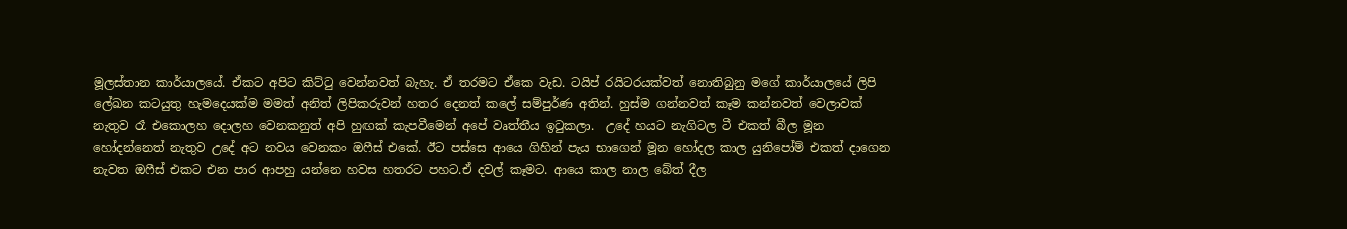මූලස්තාන කාර්යාලයේ. ඒකට අපිට කිට්ටු වෙන්නවත් බැහැ. ඒ තරමට ඒකෙ වැඩ. ටයිප් රයිටරයක්වත් නොතිබුනු මගේ කාර්යාලයේ ලිපි ලේඛන කටයුතු හැමදෙයක්ම මමත් අනිත් ලිපිකරුවන් හතර දෙනත් කලේ සම්පුර්ණ අතින්. හුස්ම ගන්නවත් කෑම කන්නවත් වෙලාවක් නැතුව රෑ එකොලහ දොලහ වෙනකනුත් අපි හුඟක් කැපවීමෙන් අපේ වෘත්තීය ඉටුකලා.  උදේ හයට නැගිටල ටී එකත් බීල මූන හෝදන්නෙත් නැතුව උදේ අට නවය වෙනකං ඔෆීස් එකේ. ඊට පස්සෙ ආයෙ ගිහින් පැය භාගෙන් මූන හෝදල කාල යුනිපෝම් එකත් දාගෙන නැවත ඔෆීස් එකට එන පාර ආපහු යන්නෙ හවස හතරට පහට.ඒ දවල් කෑමට. ආයෙ කාල නාල බේත් දීල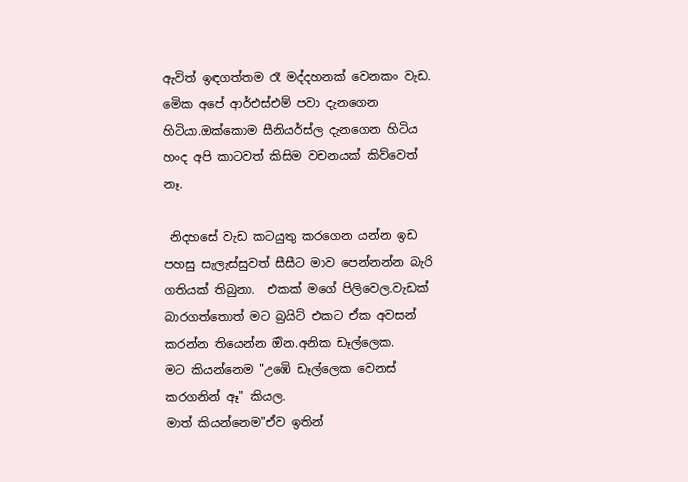ඇවිත් ඉඳගත්තම රෑ මද්දහනක් වෙනකං වැඩ. මෙික අපේ ආර්එස්එම් පවා දැනගෙන හිටියා.ඔක්කොම සීනියර්ස්ල දැනගෙන හිටිය හංද අපි කාටවත් කිසිම වචනයක් කිව්වෙත් නෑ.

 නිදහසේ වැඩ කටයුතු කරගෙන යන්න ඉඩ පහසු සැලැස්සුවත් සීසීට මාව පෙන්නන්න බැරි ගතියක් තිබුනා.  එකක් මගේ පිලිවෙල.වැඩක් බාරගත්තොත් මට බ්‍රයිට් එකට ඒක අවසන් කරන්න තියෙන්න ඔින.අනික ඩෑල්ලෙක.
මට කියන්නෙම "උඹෙි ඩෑල්ලෙක වෙනස් කරගනින් ඈ" කියල.
මාත් කියන්නෙම"ඒව ඉතින්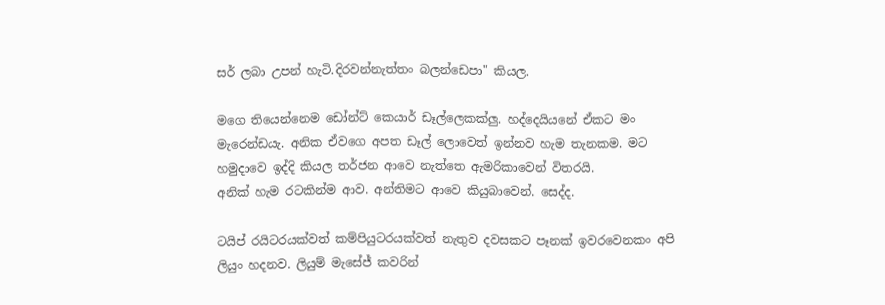සර් ලබා උපන් හැටි.දිරවන්නැත්තං බලන්ඩෙපා" කියල.

මගෙ තියෙන්නෙම ඩෝන්ට් කෙයාර් ඩෑල්ලෙකක්ලු. හද්දෙයියනේ ඒකට මං මැරෙන්ඩයැ. අනික ඒවගෙ අපත ඩෑල් ලොවෙත් ඉන්නව හැම තැනකම. මට හමුදාවෙ ඉද්දි කියල තර්ජන ආවෙ නැත්තෙ ඇමරිකාවෙන් විතරයි.
අනික් හැම රටකින්ම ආව. අන්තිමට ආවෙ කියුබාවෙන්. සෙද්ද.

ටයිප් රයිටරයක්වත් කම්පියුටරයක්වත් නැතුව දවසකට පෑනක් ඉවරවෙනකං අපි ලියුං හදනව. ලියුම් මැසේජ් කවරින්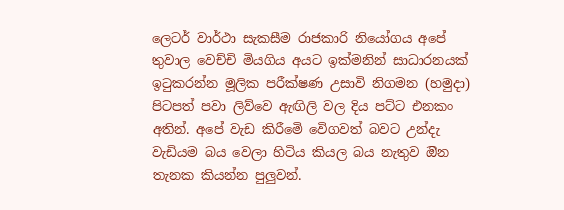ලෙටර් වාර්ථා සැකසීම රාජකාරි නියෝගය අපේ තුවාල වෙච්චි මියගිය අයට ඉක්මනින් සාධාරනයක් ඉටුකරන්න මූලික පරීක්ෂණ උසාවි නිගමන (හමුදා) පිටපත් පවා ලිව්වෙ ඇඟිලි වල දිය පට්ට එනකං අතින්. අපේ වැඩ කිරීමෙි වෙිගවත් බවට උන්දැ වැඩියම බය වෙලා හිටිය කියල බය නැතුව ඔින තැනක කියන්න පුලුවන්.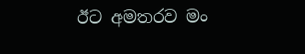ඊට අමතරව මං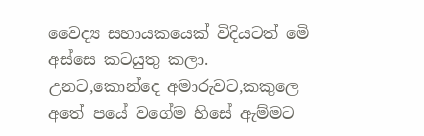වෛද්‍ය සහායකයෙක් විදියටත් මෙි අස්සෙ කටයුතු කලා. උනට,කොන්දෙ අමාරුවට,කකුලෙ අතේ පයේ වගේම හිසේ ඇම්මට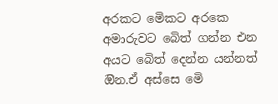අරකට මෙිකට අරකෙ අමාරුවට බෙිත් ගන්න එන අයට බෙිත් දෙන්න යන්නත් ඔින.ඒ අස්සෙ මෙි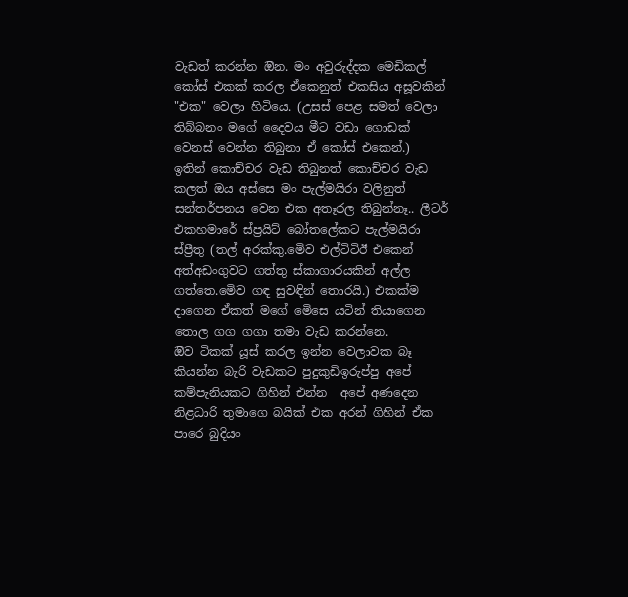වැඩත් කරන්න ඔින. මං අවුරුද්දක මෙඩිකල් කෝස් එකක් කරල ඒකෙනුත් එකසිය අසූවකින් "එක" වෙලා හිටියෙ. (උසස් පෙළ සමත් වෙලා තිබ්බනං මගේ දෛවය මීට වඩා ගොඩක් වෙනස් වෙන්න තිබුනා ඒ කෝස් එකෙන්.)
ඉතින් කොච්චර වැඩ තිබුනත් කොච්චර වැඩ කලත් ඔය අස්සෙ මං පැල්මයිරා වලිනුත් සන්තර්පනය වෙන එක අතෑරල තිබුන්නෑ.. ලීටර් එකහමාරේ ස්ප්‍රයිට් බෝතලේකට පැල්මයිරා ස්ප්‍රීතු (තල් අරක්කු.මෙිව එල්ටිටිඊ එකෙන් අත්අඩංගුවට ගත්තු ස්කාගාරයකින් අල්ල ගත්තෙ.මෙිව ගඳ සුවඳින් තොරයි.) එකක්ම දාගෙන ඒකත් මගේ මෙිසෙ යටින් තියාගෙන තොල ගග ගගා තමා වැඩ කරන්නෙ.
ඔිව ටිකක් යූස් කරල ඉන්න වෙලාවක බෑ කියන්න බැරි වැඩකට පුදුකුඩිඉරුප්පු අපේ කම්පැනියකට ගිහින් එන්න  අපේ අණදෙන නිළධාරි තුමාගෙ බයික් එක අරන් ගිහින් ඒක පාරෙ බුදියං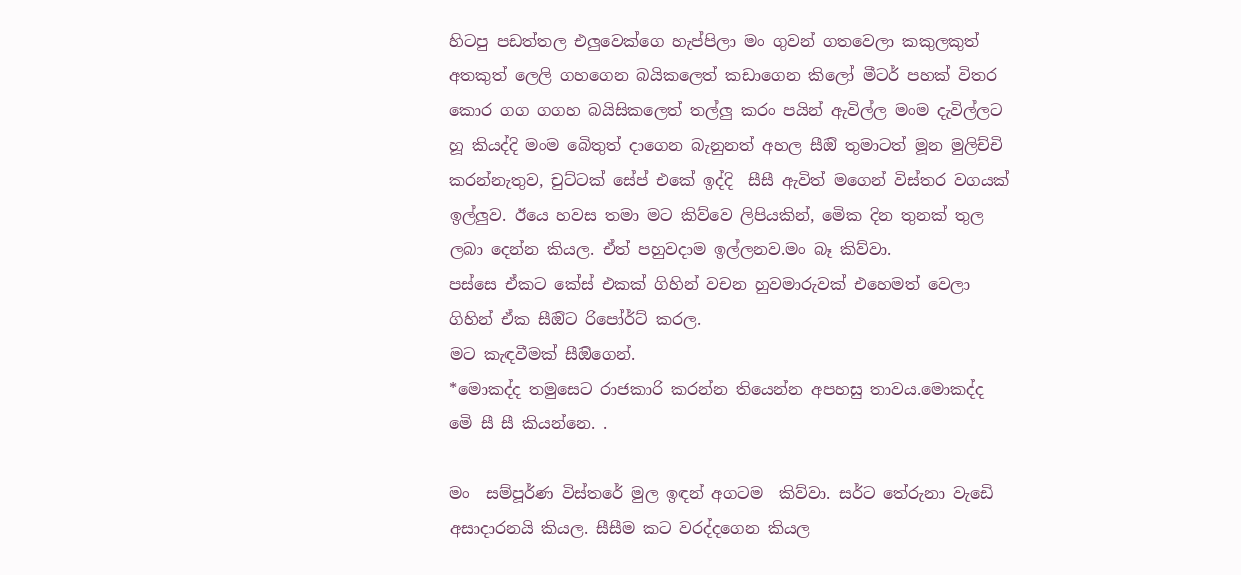හිටපු පඩත්තල එලුවෙක්ගෙ හැප්පිලා මං ගුවන් ගතවෙලා කකුලකුත් අතකුත් ලෙලි ගහගෙන බයිකලෙත් කඩාගෙන කිලෝ මීටර් පහක් විතර කොර ගග ගගහ බයිසිකලෙත් තල්ලු කරං පයින් ඇවිල්ල මංම දැවිල්ලට හූ කියද්දි මංම බෙිතුත් දාගෙන බැනුනත් අහල සීඔි තුමාටත් මූන මුලිච්චි කරන්නැතුව, චුට්ටක් සේප් එකේ ඉද්දි  සීසී ඇවිත් මගෙන් විස්තර වගයක් ඉල්ලුව. ඊයෙ හවස තමා මට කිව්වෙ ලිපියකින්, මෙික දින තුනක් තුල ලබා දෙන්න කියල. ඒත් පහුවදාම ඉල්ලනව.මං බෑ කිව්වා.
පස්සෙ ඒකට කේස් එකක් ගිහින් වචන හුවමාරුවක් එහෙමත් වෙලා ගිහින් ඒක සීඔිට රිපෝර්ට් කරල.
මට කැඳවීමක් සීඔිගෙන්.
*මොකද්ද තමුසෙට රාජකාරි කරන්න තියෙන්න අපහසු තාවය.මොකද්ද මෙි සී සී කියන්නෙ. .

මං  සම්පූර්ණ විස්තරේ මුල ඉඳන් අගටම  කිව්වා. සර්ට තේරුනා වැඩෙි අසාදාරනයි කියල. සීසීම කට වරද්දගෙන කියල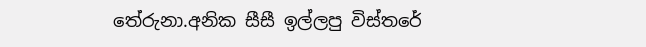තේරුනා.අනික සීසී ඉල්ලපු විස්තරේ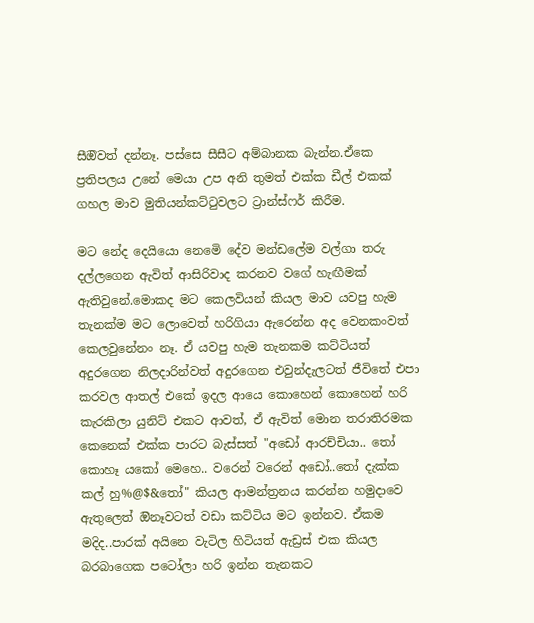සීඔිවත් දන්නෑ. පස්සෙ සීසීට අම්බානක බැන්න.ඒකෙ ප්‍රතිපලය උනේ මෙයා උප අනි තුමත් එක්ක ඩීල් එකක් ගහල මාව මුතියන්කට්ටුවලට ට්‍රාන්ස්ෆර් කිරීම.

මට නේද දෙයියො නෙමෙි දේව මන්ඩලේම වල්ගා තරු දල්ලගෙන ඇවිත් ආසිරිවාද කරනව වගේ හැඟීමක් ඇතිවුනේ.මොකද මට කෙලවියන් කියල මාව යවපු හැම තැනක්ම මට ලොවෙත් හරිගියා ඇරෙන්න අද වෙනකංවත් කෙලවුනේනං නෑ. ඒ යවපු හැම තැනකම කට්ටියත් අදුරගෙන නිලදාරින්වත් අදුරගෙන එවුන්දැලටත් ජීවිතේ එපා කරවල ආතල් එකේ ඉදල ආයෙ කොහෙන් කොහෙන් හරි කැරකිලා යුනිට් එකට ආවත්, ඒ ඇවිත් මොන තරාතිරමක කෙනෙක් එක්ක පාරට බැස්සත් "අඩෝ ආරච්චියා.. තෝ කොහෑ යකෝ මෙහෙ.. වරෙන් වරෙන් අඩෝ..තෝ දැක්ක කල් හු%@$&තෝ" කියල ආමන්ත්‍රනය කරන්න හමුදාවෙ ඇතුලෙත් ඔිනෑවටත් වඩා කට්ටිය මට ඉන්නව. ඒකම මදිද..පාරක් අයිනෙ වැටිල හිටියත් ඇඩ්‍රස් එක කියල බරබාගෙක පටෝලා හරි ඉන්න තැනකට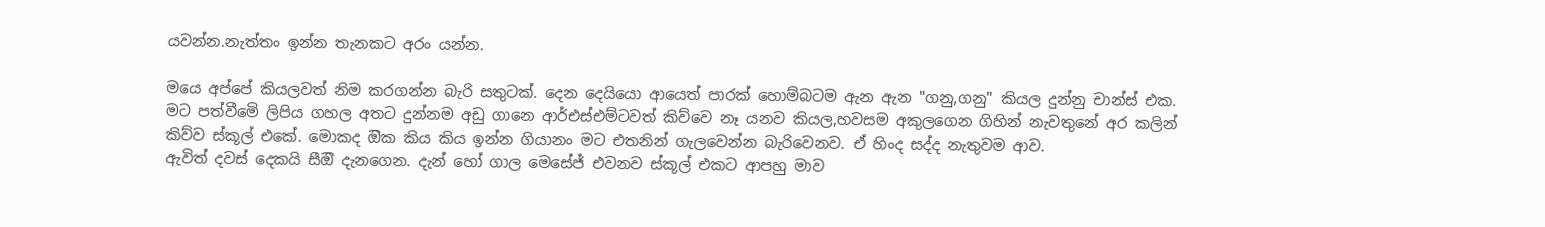යවන්න.නැත්තං ඉන්න තැනකට අරං යන්න.

මයෙ අප්පේ කියලවත් නිම කරගන්න බැරි සතුටක්. දෙන දෙයියො ආයෙත් පාරක් හොම්බටම ඇන ඇන "ගනු,ගනු" කියල දුන්නු චාන්ස් එක. මට පත්වීමෙි ලිපිය ගහල අතට දුන්නම අඩු ගානෙ ආර්එස්එම්ටවත් කිව්වෙ නෑ යනව කියල,හවසම අකුලගෙන ගිහින් නැවතුනේ අර කලින් කිව්ව ස්කූල් එකේ. මොකද ඔික කිය කිය ඉන්න ගියානං මට එතනින් ගැලවෙන්න බැරිවෙනව. ඒ හිංද සද්ද නැතුවම ආව.
ඇවිත් දවස් දෙකයි සීඔි දැනගෙන. දැන් හෝ ගාල මෙසේජ් එවනව ස්කූල් එකට ආපහු මාව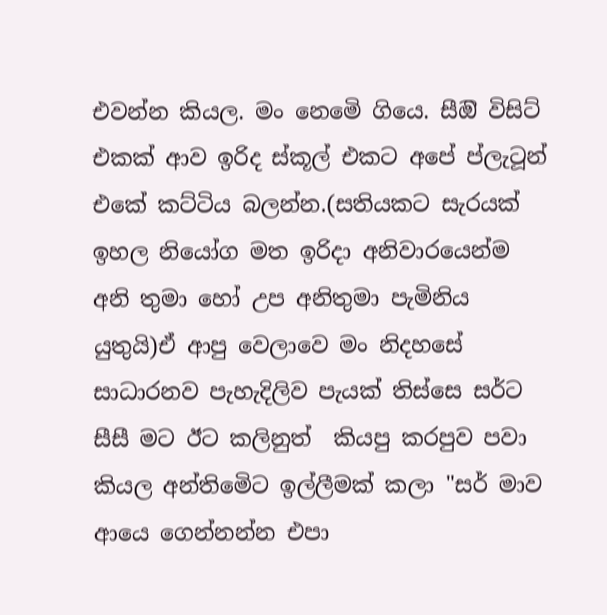එවන්න කියල. මං නෙමෙි ගියෙ. සීඔි විසිට් එකක් ආව ඉරිද ස්කූල් එකට අපේ ප්ලැටූන් එකේ කට්ටිය බලන්න.(සතියකට සැරයක් ඉහල නියෝග මත ඉරිදා අනිවාරයෙන්ම අනි තුමා හෝ උප අනිතුමා පැමිනිය යුතුයි)ඒ ආපු වෙලාවෙ මං නිදහසේ සාධාරනව පැහැදිලිව පැයක් තිස්සෙ සර්ට සීසී මට ඊට කලිනුත්  කියපු කරපුව පවා කියල අන්තිමෙිට ඉල්ලීමක් කලා "සර් මාව ආයෙ ගෙන්නන්න එපා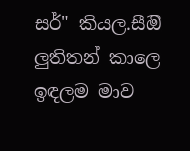සර්" කියල.සීඔි ලුතිතන් කාලෙ ඉඳලම මාව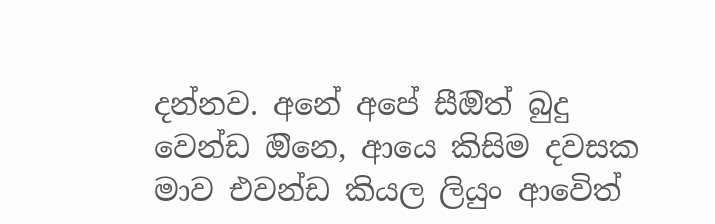දන්නව. අනේ අපේ සීඔිත් බුදු වෙන්ඩ ඔිනෙ, ආයෙ කිසිම දවසක මාව එවන්ඩ කියල ලියුං ආවෙිත්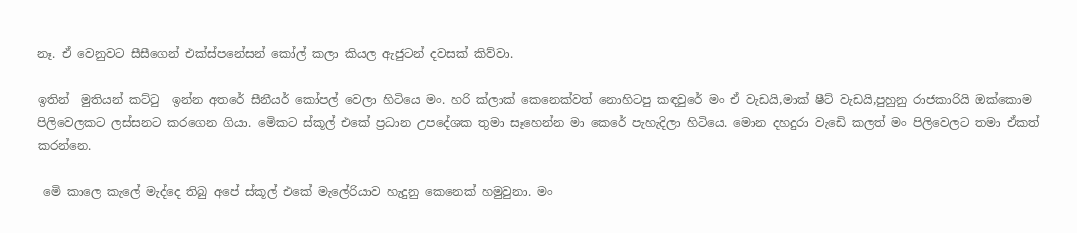නෑ. ඒ වෙනුවට සීසීගෙන් එක්ස්පනේසන් කෝල් කලා කියල ඇජුටන් දවසක් කිව්වා.

ඉතින්  මුතියන් කට්ටු  ඉන්න අතරේ සීනීයර් කෝපල් වෙලා හිටියෙ මං. හරි ක්ලාක් කෙනෙක්වත් නොහිටපු කඳවුරේ මං ඒ වැඩයි,මාක් ෂීට් වැඩයි,පුහුනු රාජකාරියි ඔක්කොම පිලිවෙලකට ලස්සනට කරගෙන ගියා. මෙිකට ස්කූල් එකේ ප්‍රධාන උපදේශක තුමා සෑහෙන්න මා කෙරේ පැහැදිලා හිටියෙ. මොන දහදුරා වැඩෙි කලත් මං පිලිවෙලට තමා ඒකත් කරන්නෙ.

 මෙි කාලෙ කැලේ මැද්දෙ තිබු අපේ ස්කූල් එකේ මැලේරියාව හැදුනු කෙනෙක් හමුවුනා. මං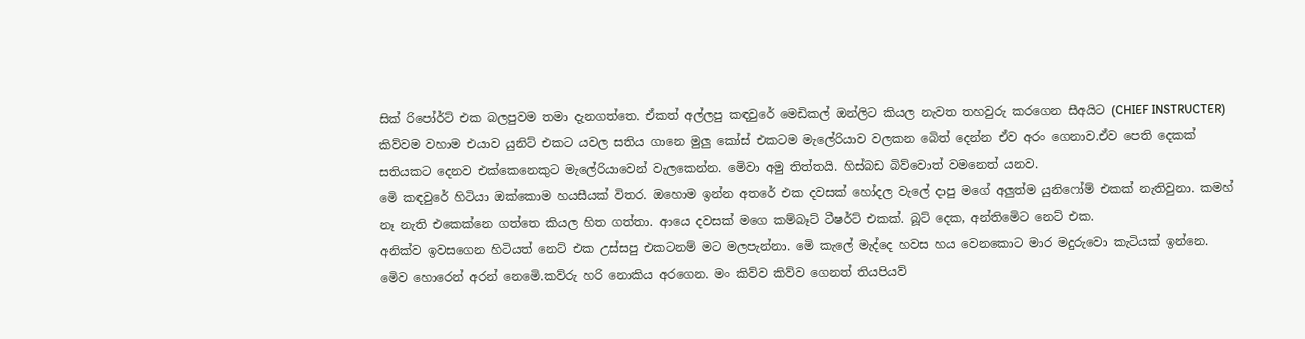සික් රිපෝර්ට් එක බලපුවම තමා දැනගත්තෙ. ඒකත් අල්ලපු කඳවුරේ මෙඩිකල් ඔන්ලිට කියල නැවත තහවුරු කරගෙන සීඅයිට (CHIEF INSTRUCTER) කිව්වම වහාම එයාව යුනිට් එකට යවල සතිය ගානෙ මුලු කෝස් එකටම මැලේරියාව වලකන බෙිත් දෙන්න ඒව අරං ගෙනාව.ඒව පෙති දෙකක් සතියකට දෙනව එක්කෙනෙකුට මැලේරියාවෙන් වැලකෙන්න. මෙිවා අමු තිත්තයි. හිස්බඩ බිව්වොත් වමනෙත් යනව.
මෙි කඳවුරේ හිටියා ඔක්කොම හයසීයක් විතර. ඔහොම ඉන්න අතරේ එක දවසක් හෝදල වැලේ දාපු මගේ අලුත්ම යුනිෆෝම් එකක් නැතිවුනා. කමහ් නෑ නැති එකෙක්නෙ ගත්තෙ කියල හිත ගත්තා. ආයෙ දවසක් මගෙ කම්බෑට් ටීෂර්ට් එකක්. බූට් දෙක, අන්තිමෙිට නෙට් එක.
අනික්ව ඉවසගෙන හිටියත් නෙට් එක උස්සපු එකටනම් මට මලපැන්නා. මෙි කැලේ මැද්දෙ හවස හය වෙනකොට මාර මදුරුවො කැටියක් ඉන්නෙ. මෙිව හොරෙන් අරන් නෙමෙි.කව්රු හරි නොකිය අරගෙන. මං කිව්ව කිව්ව ගෙනත් තියපියව්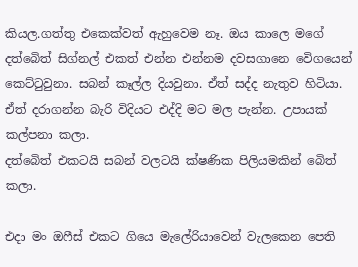කියල.ගත්තු එකෙක්වත් ඇහුවෙම නෑ. ඔය කාලෙ මගේ දත්බෙිත් සිග්නල් එකත් එන්න එන්නම දවසගානෙ වෙිගයෙන් කෙට්ටුවුනා. සබන් කෑල්ල දියවුනා. ඒත් සද්ද නැතුව හිටියා. ඒත් දරාගන්න බැරි විදියට එද්දි මට මල පැන්න. උපායක් කල්පනා කලා.
දත්බෙිත් එකටයි සබන් වලටයි ක්ෂණික පිලියමකින් බෙිත් කලා.

එදා මං ඔෆීස් එකට ගියෙ මැලේරියාවෙන් වැලකෙන පෙති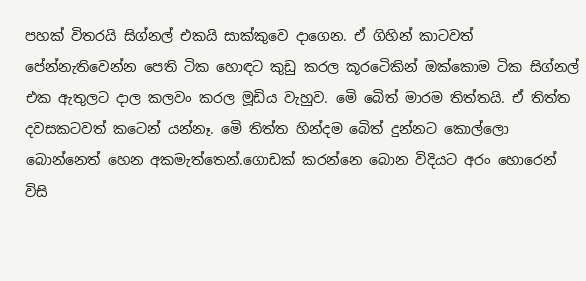පහක් විතරයි සිග්නල් එකයි සාක්කුවෙ දාගෙන. ඒ ගිහින් කාටවත් පේන්නැතිවෙන්න පෙති ටික හොඳට කුඩු කරල කූරටෙිකින් ඔක්කොම ටික සිග්නල් එක ඇතුලට දාල කලවං කරල මූඩිය වැහුව. මෙි බෙිත් මාරම තිත්තයි. ඒ තිත්ත දවසකටවත් කටෙන් යන්නෑ. මෙි තිත්ත හින්දම බෙිත් දුන්නට කොල්ලො බොන්නෙත් හෙන අකමැත්තෙන්.ගොඩක් කරන්නෙ බොන විදියට අරං හොරෙන් විසි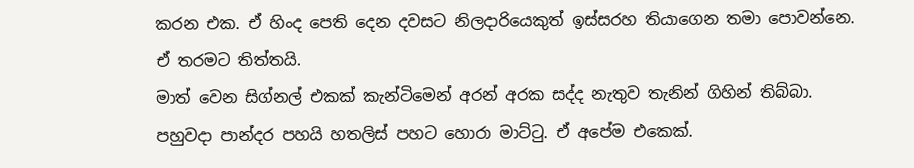කරන එක. ඒ හිංද පෙති දෙන දවසට නිලදාරියෙකුත් ඉස්සරහ තියාගෙන තමා පොවන්නෙ. ඒ තරමට තිත්තයි.
මාත් වෙන සිග්නල් එකක් කැන්ටිමෙන් අරන් අරක සද්ද නැතුව තැනින් ගිහින් තිබ්බා. පහුවදා පාන්දර පහයි හතලිස් පහට හොරා මාට්ටු. ඒ අපේම එකෙක්.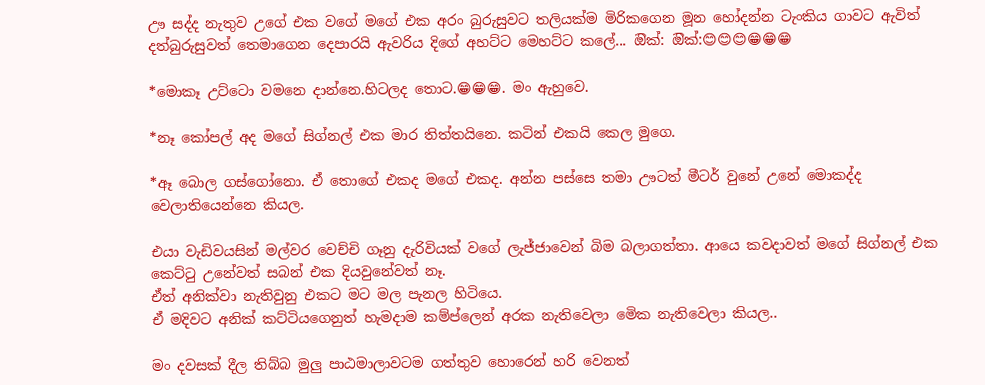ඌ සද්ද නැතුව උගේ එක වගේ මගේ එක අරං බුරුසුවට තලියක්ම මිරිකගෙන මූන හෝදන්න ටැංකිය ගාවට ඇවිත් දත්බුරුසුවත් තෙමාගෙන දෙපාරයි ඇවරිය දිගේ අහට්ට මෙහට්ට කලේ... ඔික්: ඔික්:😊😊😊😁😁😁

*මොකෑ උට්ටො වමනෙ දාන්නෙ.හිටලද තොට.😁😁😁. මං ඇහුවෙ.

*නෑ කෝපල් අද මගේ සිග්නල් එක මාර තිත්තයිනෙ. කටින් එකයි කෙල මුගෙ.

*ඈ බොල ගස්ගෝනො. ඒ තොගේ එකද මගේ එකද. අන්න පස්සෙ තමා ඌටත් මීටර් වුනේ උනේ මොකද්ද වෙලාතියෙන්නෙ කියල.

එයා වැඩිවයසින් මල්වර වෙච්චි ගෑනු දැරිවියක් වගේ ලැජ්ජාවෙන් බිම බලාගත්තා. ආයෙ කවදාවත් මගේ සිග්නල් එක කෙට්ටු උනේවත් සබන් එක දියවුනේවත් නෑ.
ඒත් අනික්වා නැතිවුනු එකට මට මල පැනල හිටියෙ.
ඒ මදිවට අනික් කට්ටියගෙනුත් හැමදාම කම්ප්ලෙන් අරක නැතිවෙලා මෙික නැතිවෙලා කියල..

මං දවසක් දීල තිබ්බ මුලු පාඨමාලාවටම ගත්තුව හොරෙන් හරි වෙනත්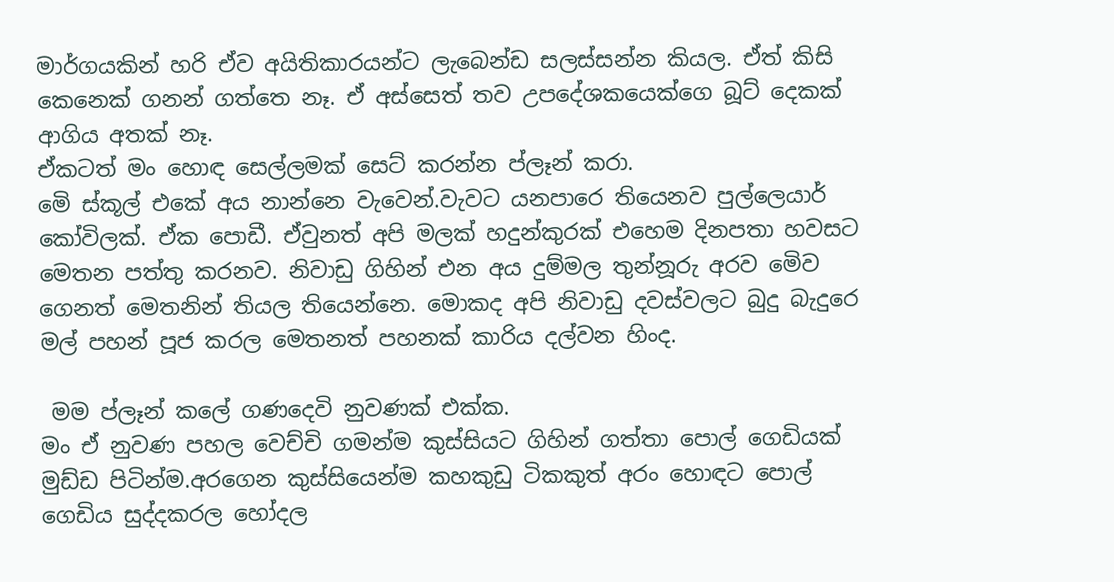මාර්ගයකින් හරි ඒව අයිතිකාරයන්ට ලැබෙන්ඩ සලස්සන්න කියල. ඒත් කිසි කෙනෙක් ගනන් ගත්තෙ නෑ. ඒ අස්සෙත් තව උපදේශකයෙක්ගෙ බූට් දෙකක් ආගිය අතක් නෑ.
ඒකටත් මං හොඳ සෙල්ලමක් සෙට් කරන්න ප්ලෑන් කරා.
මෙි ස්කූල් එකේ අය නාන්නෙ වැවෙන්.වැවට යනපාරෙ තියෙනව පුල්ලෙයාර් කෝවිලක්. ඒක පොඩී. ඒවුනත් අපි මලක් හදුන්කුරක් එහෙම දිනපතා හවසට මෙතන පත්තු කරනව. නිවාඩු ගිහින් එන අය දුම්මල තුන්නූරු අරව මෙිව ගෙනත් මෙතනින් තියල තියෙන්නෙ. මොකද අපි නිවාඩු දවස්වලට බුදු බැදුරෙ මල් පහන් පූජ කරල මෙතනත් පහනක් කාරිය දල්වන හිංද.

 මම ප්ලෑන් කලේ ගණදෙවි නුවණක් එක්ක.
මං ඒ නුවණ පහල වෙච්චි ගමන්ම කුස්සියට ගිහින් ගත්තා පොල් ගෙඩියක් මුඩ්ඩ පිටින්ම.අරගෙන කුස්සියෙන්ම කහකුඩු ටිකකුත් අරං හොඳට පොල් ගෙඩිය සුද්දකරල හෝදල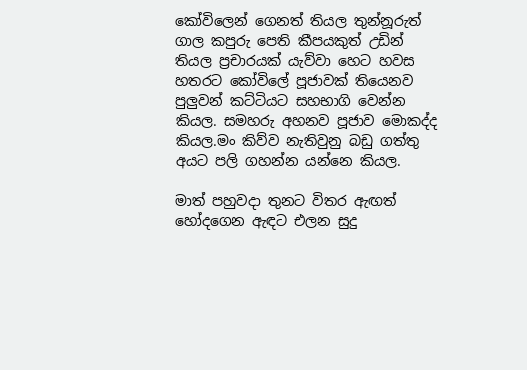කෝවිලෙන් ගෙනත් තියල තුන්නූරුත් ගාල කපුරු පෙති කීපයකුත් උඩින් තියල ප්‍රචාරයක් යැව්වා හෙට හවස හතරට කෝවිලේ පූජාවක් තියෙනව පුලුවන් කට්ටියට සහභාගි වෙන්න කියල. සමහරු අහනව පූජාව මොකද්ද කියල.මං කිව්ව නැතිවුනු බඩු ගත්තු අයට පලි ගහන්න යන්නෙ කියල.

මාත් පහුවදා තුනට විතර ඇඟත් හෝදගෙන ඇඳට එලන සුදු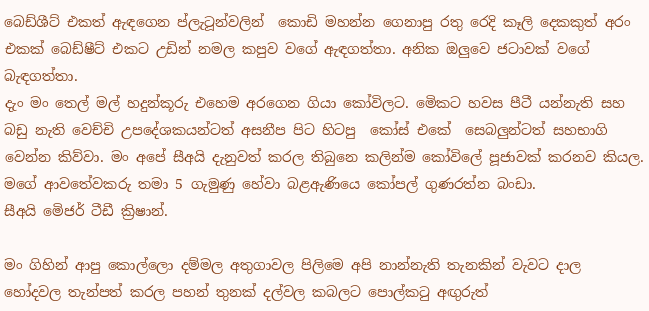බෙඩ්ශීට් එකත් ඇඳගෙන ප්ලැටූන්වලින්  කොඩි මහන්න ගෙනාපු රතු රෙදි කෑලි දෙකකුත් අරං එකක් බෙඩ්ෂීට් එකට උඩින් නමල කපුව වගේ ඇඳගත්තා. අනික ඔලුවෙ ජටාවක් වගේ බැඳගත්තා.
දැං මං තෙල් මල් හදුන්කූරු එහෙම අරගෙන ගියා කෝවිලට. මෙිකට හවස පීටී යන්නැති සහ බඩු නැති වෙච්චි උපදේශකයන්ටත් අසනීප පිට හිටපු  කෝස් එකේ  සෙබලුන්ටත් සහභාගි වෙන්න කිව්වා. මං අපේ සීඅයි දැනුවත් කරල තිබුනෙ කලින්ම කෝවිලේ පූජාවක් කරනව කියල. මගේ ආවතේවකරු තමා 5 ගැමුණු හේවා බළඇණියෙ කෝපල් ගුණරත්න බංඩා.
සීඅයි මෙිජර් ටීඩී ක්‍රිෂාන්.

මං ගිහින් ආපු කොල්ලො දම්මල අතුගාවල පිලිමෙ අපි නාන්නැති තැනකින් වැවට දාල හෝදවල තැන්පත් කරල පහන් තුනක් දල්වල කබලට පොල්කටු අඟුරුත්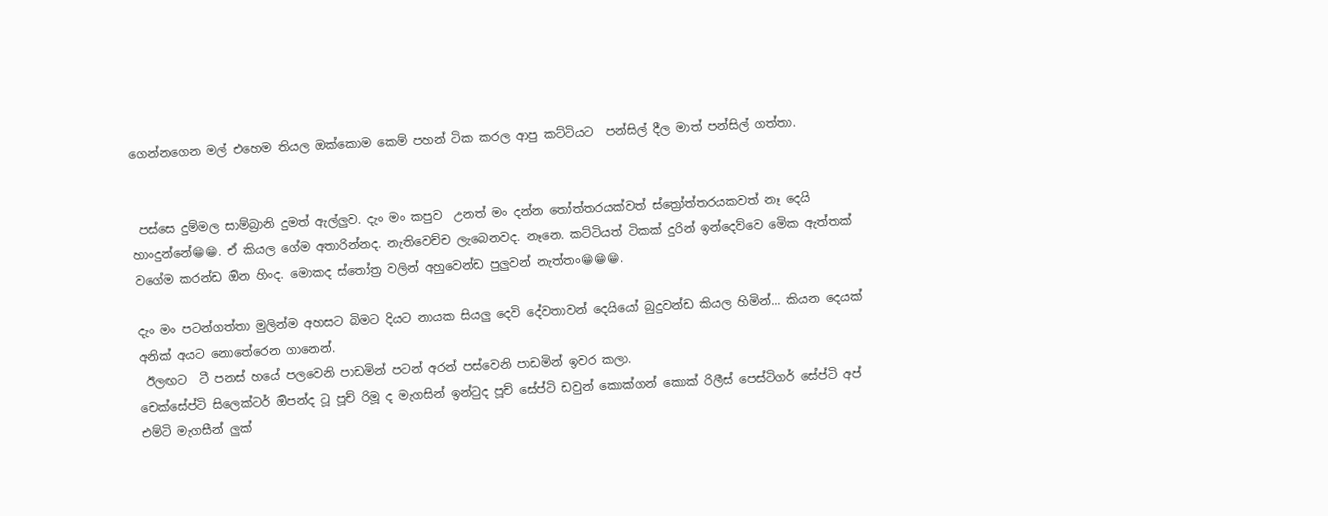ගෙන්නගෙන මල් එහෙම තියල ඔක්කොම කෙම් පහන් ටික කරල ආපු කට්ටියට  පන්සිල් දීල මාත් පන්සිල් ගත්තා.


 පස්සෙ දුම්මල සාම්බ්‍රානි දුමත් ඇල්ලුව. දැං මං කපුව  උනත් මං දන්න තෝත්තරයක්වත් ස්ත්‍රෝත්තරයකවත් නෑ දෙයි හාංදුන්නේ😁😁. ඒ කියල ගේම අතාරින්නද. නැතිවෙච්ච ලැබෙනවද. නෑනෙ. කට්ටියත් ටිකක් දුරින් ඉන්දෙව්වෙ මෙික ඇත්තක් වගේම කරන්ඩ ඔින හිංද. මොකද ස්තෝත්‍ර වලින් අහුවෙන්ඩ පුලුවන් නැත්තං😁😁😁.

දැං මං පටන්ගත්තා මුලින්ම අහසට බිමට දියට නායක සියලු දෙවි දේවතාවන් දෙයියෝ බුදුවන්ඩ කියල හිමින්... කියන දෙයක් අනික් අයට නොතේරෙන ගානෙන්.
 ඊලඟට  ටී පනස් හයේ පලවෙනි පාඩමින් පටන් අරන් පස්වෙනි පාඩමින් ඉවර කලා.
චෙක්සේප්ටි සිලෙක්ටර් ඔිපන්ද ටූ පූච් රිමූ ද මැගසින් ඉන්ටුද පූච් සේප්ටි ඩවුන් කොක්ගන් කොක් රිලීස් පෙස්ටිගර් සේප්ටි අප් එම්ටි මැගසීන් ලුක්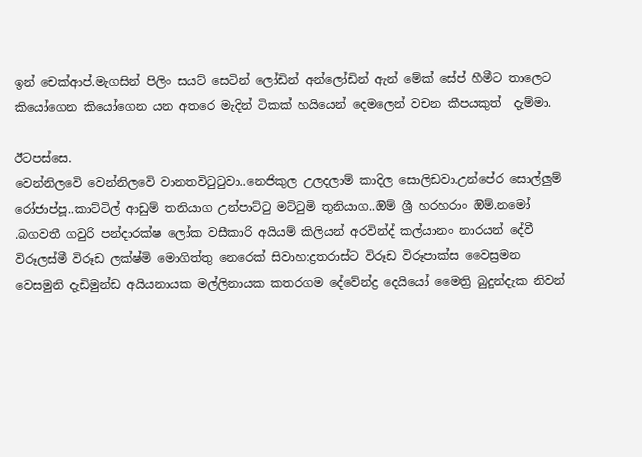ඉන් චෙක්ආප්.මැගසින් පිලිං සයට් සෙටින් ලෝඩින් අන්ලෝඩින් ඇන් මේක් සේප් හීමීට තාලෙට කියෝගෙන කියෝගෙන යන අතරෙ මැදින් ටිකක් හයියෙන් දෙමලෙන් වචන කීපයකුත්  දැම්මා.

ඊටපස්සෙ.
වෙන්නිලවෙි වෙන්නිලවෙි වානතවිටුටුවා..නෙජිකුල උලදලාම් කාදිල සොලිඩවා.උන්පේර සොල්ලුම් රෝජාප්පූ..කාට්ටිල් ආඩුම් තනියාග උන්පාට්ටු මට්ටුමි තුනියාග..ඔිම් ශ්‍රී හරහරාං ඔිම්.නමෝ .බගවතී ගවුරි පන්දාරක්ෂ ලෝක වසීකාරි අයියම් කිලියන් අරවින්ද් කල්යානං නාරයන් දේවී විරූලස්මී විරූඩ ලක්ෂ්මි මොගිත්තු නෙරෙක් සිවාහ:ද්‍රතරාස්ට විරූඩ විරූපාක්ස වෛස්‍රමන වෙසමුනි දැඩිමුන්ඩ අයියනායක මල්ලිනායක කතරගම දේවේන්ද්‍ර දෙයියෝ මෛත්‍රි බුදුන්දැක නිවන්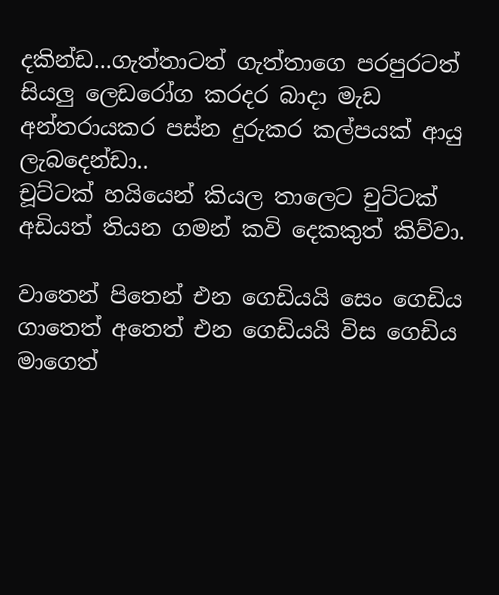දකින්ඩ...ගැත්තාටත් ගැත්තාගෙ පරපුරටත් සියලු ලෙඩරෝග කරදර බාදා මැඩ අන්තරායකර පස්න දුරුකර කල්පයක් ආයු ලැබදෙන්ඩා..
චූට්ටක් හයියෙන් කියල තාලෙට චුට්ටක් අඩියත් තියන ගමන් කවි දෙකකුත් කිව්වා.

වාතෙන් පිතෙන් එන ගෙඩියයි සෙං ගෙඩිය
ගාතෙත් අතෙත් එන ගෙඩියයි විස ගෙඩිය
මාගෙත්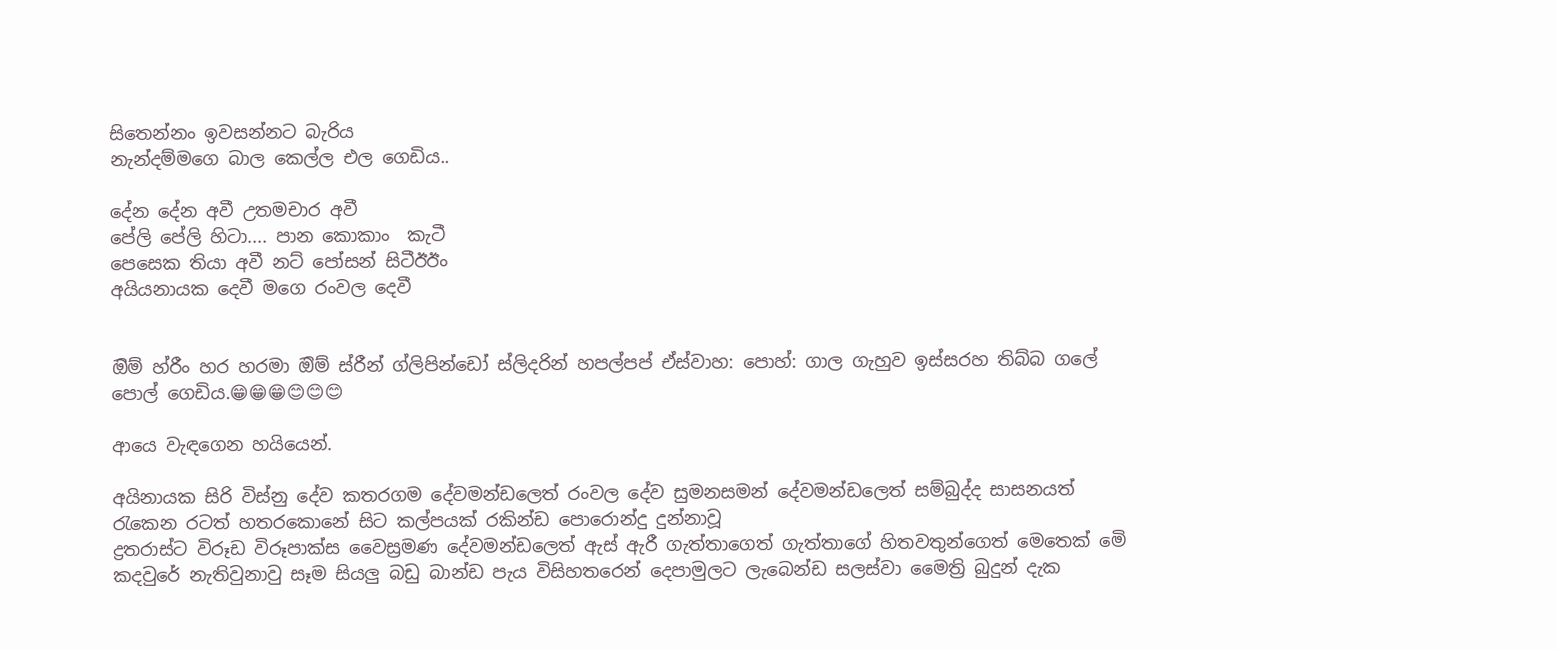සිතෙන්නං ඉවසන්නට බැරිය
නැන්දම්මගෙ බාල කෙල්ල එල ගෙඩිය..

දේන දේන අවී උතමචාර අවී
පේලි පේලි හිටා.... පාන කොකාං  කැටී
පෙසෙක තියා අවී නට් පෝසන් සිටීඊඊං
අයියනායක දෙවී මගෙ රංවල දෙවී


ඔිම් හ්රීං හර හරමා ඔිම් ස්රීන් ග්ලිපින්ඩෝ ස්ලිදරින් හපල්පප් ඒස්වාහ: පොහ්: ගාල ගැහුව ඉස්සරහ තිබ්බ ගලේ පොල් ගෙඩිය.😁😁😁😊😊😊

ආයෙ වැඳගෙන හයියෙන්.

අයිනායක සිරි විස්නු දේව කතරගම දේවමන්ඩලෙත් රංවල දේව සුමනසමන් දේවමන්ඩලෙත් සම්බුද්ද සාසනයත් රැකෙන රටත් හතරකොනේ සිට කල්පයක් රකින්ඩ පොරොන්දු දුන්නාවූ
ද්‍රතරාස්ට විරූඩ විරූපාක්ස වෛස්‍රමණ දේවමන්ඩලෙත් ඇස් ඇරී ගැත්තාගෙත් ගැත්තාගේ හිතවතුන්ගෙත් මෙතෙක් මෙි කදවුරේ නැතිවුනාවු සෑම සියලු බඩු බාන්ඩ පැය විසිහතරෙන් දෙපාමුලට ලැබෙන්ඩ සලස්වා මෛත්‍රි බුදුන් දැක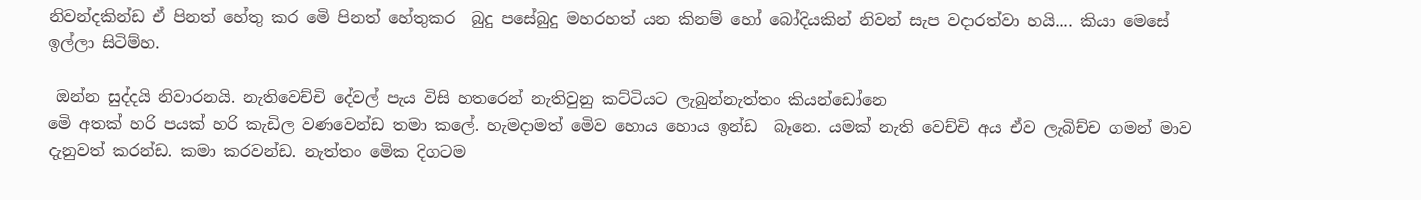නිවන්දකින්ඩ ඒ පිනත් හේතු කර මෙි පිනත් හේතුකර  බුදු පසේබුදු මහරහත් යන කිනම් හෝ බෝදියකින් නිවන් සැප වදාරත්වා හයි.... කියා මෙසේ ඉල්ලා සිටිම්හ.

 ඔන්න සුද්දයි නිවාරනයි. නැතිවෙච්චි දේවල් පැය විසි හතරෙන් නැතිවුනු කට්ටියට ලැබුන්නැත්තං කියන්ඩෝනෙ
මෙි අතක් හරි පයක් හරි කැඩිල වණවෙන්ඩ තමා කලේ. හැමදාමත් මෙිව හොය හොය ඉන්ඩ  බෑනෙ. යමක් නැති වෙච්චි අය ඒව ලැබිච්ච ගමන් මාව දැනුවත් කරන්ඩ. කමා කරවන්ඩ. නැත්තං මෙික දිගටම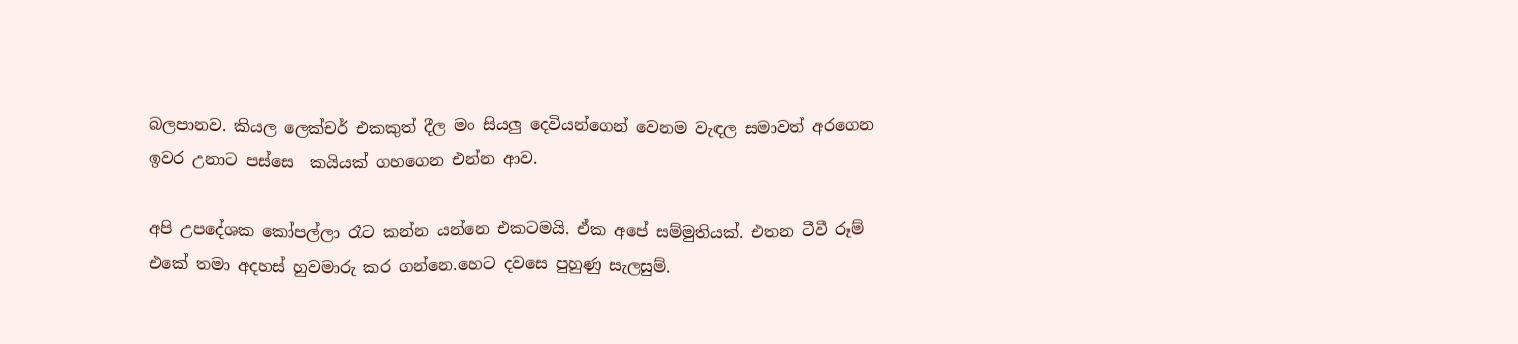බලපානව. කියල ලෙක්චර් එකකුත් දීල මං සියලු දෙවියන්ගෙන් වෙනම වැඳල සමාවත් අරගෙන ඉවර උනාට පස්සෙ  කයියක් ගහගෙන එන්න ආව.

අපි උපදේශක කෝපල්ලා රෑට කන්න යන්නෙ එකටමයි. ඒක අපේ සම්මුතියක්. එතන ටීවී රූම් එකේ තමා අදහස් හුවමාරු කර ගන්නෙ.හෙට දවසෙ පුහුණු සැලසුම්.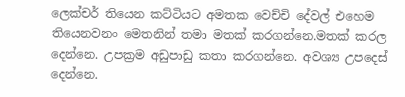ලෙක්චර් තියෙන කට්ටියට අමතක වෙච්චි දේවල් එහෙම තියෙනවනං මෙතනින් තමා මතක් කරගන්නෙ.මතක් කරල දෙන්නෙ. උපක්‍රම අඩුපාඩු කතා කරගන්නෙ. අවශ්‍ය උපදෙස් දෙන්නෙ.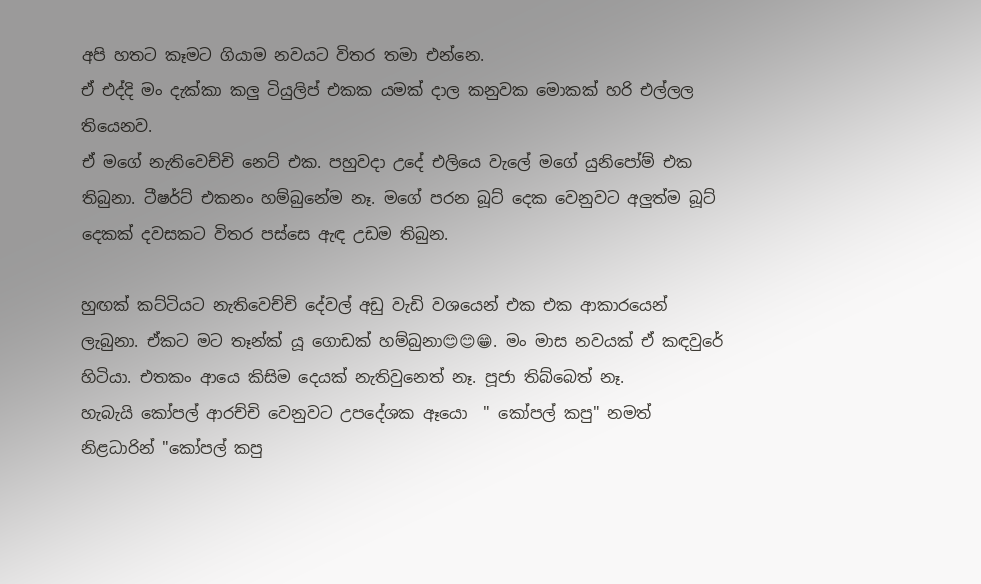අපි හතට කෑමට ගියාම නවයට විතර තමා එන්නෙ.
ඒ එද්දි මං දැක්කා කලු ටියුලිප් එකක යමක් දාල කනුවක මොකක් හරි එල්ලල තියෙනව.
ඒ මගේ නැතිවෙච්චි නෙට් එක. පහුවදා උදේ එලියෙ වැලේ මගේ යුනිපෝම් එක තිබුනා. ටීෂර්ට් එකනං හම්බුනේම නෑ. මගේ පරන බූට් දෙක වෙනුවට අලුත්ම බූට් දෙකක් දවසකට විතර පස්සෙ ඇඳ උඩම තිබුන.

හුඟක් කට්ටියට නැතිවෙච්චි දේවල් අඩු වැඩි වශයෙන් එක එක ආකාරයෙන් ලැබුනා. ඒකට මට තෑන්ක් යූ ගොඩක් හම්බුනා😊😊😁. මං මාස නවයක් ඒ කඳවුරේ හිටියා. එතකං ආයෙ කිසිම දෙයක් නැතිවුනෙත් නෑ. පූජා තිබ්බෙත් නෑ.
හැබැයි කෝපල් ආරච්චි වෙනුවට උපදේශක ඈයො  " කෝපල් කපු" නමත් නිළධාරින් "කෝපල් කපු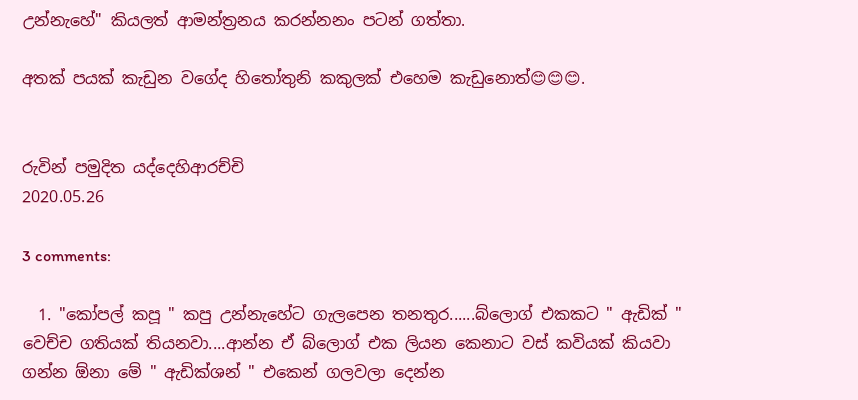උන්නැහේ" කියලත් ආමන්ත්‍රනය කරන්නනං පටන් ගත්තා.

අතක් පයක් කැඩුන වගේද හිතෝතුනි කකුලක් එහෙම කැඩුනොත්😊😊😊.


රුවින් පමුදිත යද්දෙහිආරච්චි
2020.05.26

3 comments:

  1. "කෝපල් කපූ " කපු උන්නැහේට ගැලපෙන තනතුර......බ්ලොග් එකකට " ඇඩික් " වෙච්ච ගතියක් තියනවා....ආන්න ඒ බ්ලොග් එක ලියන කෙනාට වස් කවියක් කියවා ගන්න ඕනා මේ " ඇඩික්ශන් " එකෙන් ගලවලා දෙන්න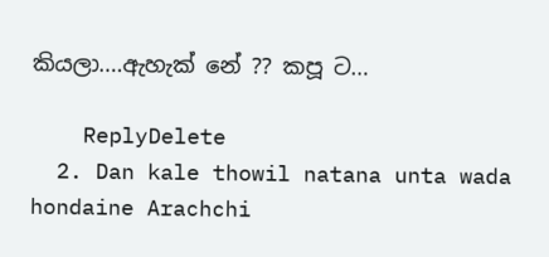කියලා....ඇහැක් නේ ?? කපූ ට...

    ReplyDelete
  2. Dan kale thowil natana unta wada hondaine Arachchi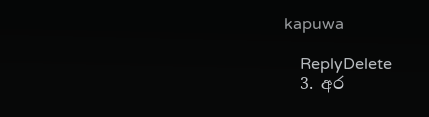kapuwa

    ReplyDelete
  3. අර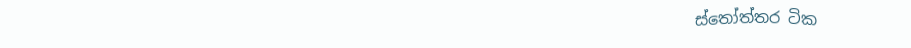ස්තෝත්තර ටික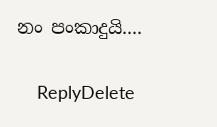නං පංකාදුයි....

    ReplyDelete